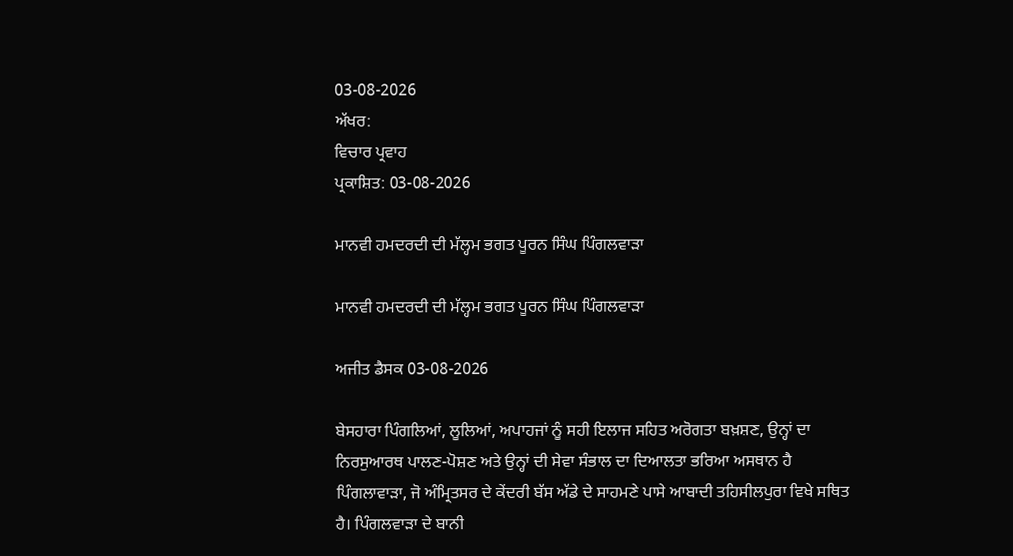03-08-2026
ਅੱਖਰ:
ਵਿਚਾਰ ਪ੍ਰਵਾਹ
ਪ੍ਰਕਾਸ਼ਿਤ: 03-08-2026

ਮਾਨਵੀ ਹਮਦਰਦੀ ਦੀ ਮੱਲ੍ਹਮ ਭਗਤ ਪੂਰਨ ਸਿੰਘ ਪਿੰਗਲਵਾੜਾ

ਮਾਨਵੀ ਹਮਦਰਦੀ ਦੀ ਮੱਲ੍ਹਮ ਭਗਤ ਪੂਰਨ ਸਿੰਘ ਪਿੰਗਲਵਾੜਾ

ਅਜੀਤ ਡੈਸਕ 03-08-2026

ਬੇਸਹਾਰਾ ਪਿੰਗਲਿਆਂ, ਲੂਲਿਆਂ, ਅਪਾਹਜਾਂ ਨੂੰ ਸਹੀ ਇਲਾਜ ਸਹਿਤ ਅਰੋਗਤਾ ਬਖ਼ਸ਼ਣ, ਉਨ੍ਹਾਂ ਦਾ ਨਿਰਸੁਆਰਥ ਪਾਲਣ-ਪੋਸ਼ਣ ਅਤੇ ਉਨ੍ਹਾਂ ਦੀ ਸੇਵਾ ਸੰਭਾਲ ਦਾ ਦਿਆਲਤਾ ਭਰਿਆ ਅਸਥਾਨ ਹੈ ਪਿੰਗਲਾਵਾੜਾ, ਜੋ ਅੰਮ੍ਰਿਤਸਰ ਦੇ ਕੇਂਦਰੀ ਬੱਸ ਅੱਡੇ ਦੇ ਸਾਹਮਣੇ ਪਾਸੇ ਆਬਾਦੀ ਤਹਿਸੀਲਪੁਰਾ ਵਿਖੇ ਸਥਿਤ ਹੈ। ਪਿੰਗਲਵਾੜਾ ਦੇ ਬਾਨੀ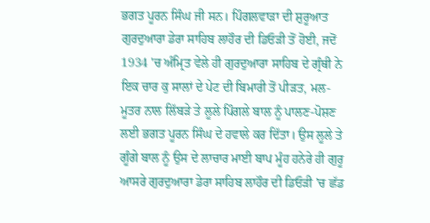ਭਗਤ ਪੂਰਨ ਸਿੰਘ ਜੀ ਸਨ। ਪਿੰਗਲਵਾੜਾ ਦੀ ਸ਼ੁਰੂਆਤ ਗੁਰਦੁਆਰਾ ਡੇਰਾ ਸਾਹਿਬ ਲਾਹੌਰ ਦੀ ਡਿਓੜੀ ਤੋਂ ਹੋਈ, ਜਦੋਂ 1934 'ਚ ਅੰਮ੍ਰਿਤ ਵੇਲੇ ਹੀ ਗੁਰਦੁਆਰਾ ਸਾਹਿਬ ਦੇ ਗ੍ਰੰਥੀ ਨੇ ਇਕ ਚਾਰ ਕੁ ਸਾਲਾਂ ਦੇ ਪੇਟ ਦੀ ਬਿਮਾਰੀ ਤੋਂ ਪੀੜਤ, ਮਲ-ਮੂਤਰ ਨਾਲ ਲਿੱਬੜੇ ਤੇ ਲੂਲੇ ਪਿੰਗਲੇ ਬਾਲ ਨੂੰ ਪਾਲਣ-ਪੋਸ਼ਣ ਲਈ ਭਗਤ ਪੂਰਨ ਸਿੰਘ ਦੇ ਹਵਾਲੇ ਕਰ ਦਿੱਤਾ। ਉਸ ਲੂਲੇ ਤੇ ਗੂੰਗੇ ਬਾਲ ਨੂੰ ਉਸ ਦੇ ਲਾਚਾਰ ਮਾਈ ਬਾਪ ਮੂੰਹ ਹਨੇਰੇ ਹੀ ਗੁਰੂ ਆਸਰੇ ਗੁਰਦੁਆਰਾ ਡੇਰਾ ਸਾਹਿਬ ਲਾਹੌਰ ਦੀ ਡਿਓੜੀ 'ਚ ਛੱਡ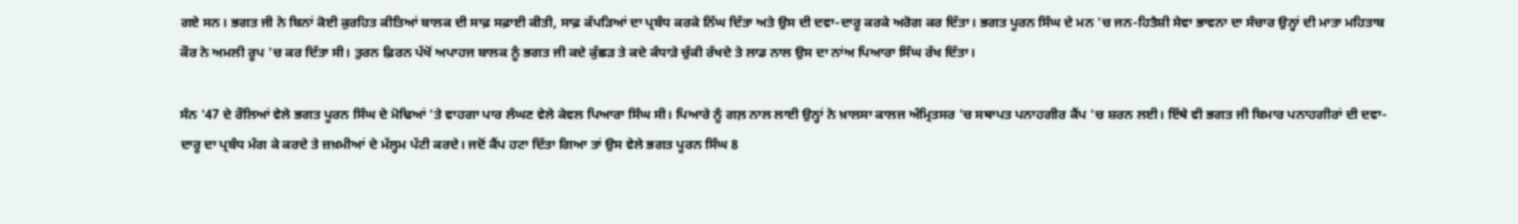ਗਏ ਸਨ। ਭਗਤ ਜੀ ਨੇ ਬਿਨਾਂ ਕੋਈ ਕੁਰਹਿਤ ਕੀਤਿਆਂ ਬਾਲਕ ਦੀ ਸਾਫ਼ ਸਫ਼ਾਈ ਕੀਤੀ, ਸਾਫ਼ ਕੱਪੜਿਆਂ ਦਾ ਪ੍ਰਬੰਧ ਕਰਕੇ ਨਿੱਘ ਦਿੱਤਾ ਅਤੇ ਉਸ ਦੀ ਦਵਾ-ਦਾਰੂ ਕਰਕੇ ਅਰੋਗ ਕਰ ਦਿੱਤਾ। ਭਗਤ ਪੂਰਨ ਸਿੰਘ ਦੇ ਮਨ 'ਚ ਜਨ-ਹਿਤੈਸ਼ੀ ਸੇਵਾ ਭਾਵਨਾ ਦਾ ਸੰਚਾਰ ਉਨ੍ਹਾਂ ਦੀ ਮਾਤਾ ਮਹਿਤਾਬ ਕੌਰ ਨੇ ਅਮਲੀ ਰੂਪ 'ਚ ਕਰ ਦਿੱਤਾ ਸੀ। ਤੁਰਨ ਫ਼ਿਰਨ ਪੱਖੋਂ ਅਪਾਹਜ ਬਾਲਕ ਨੂੰ ਭਗਤ ਜੀ ਕਦੇ ਕੁੱਛੜ ਤੇ ਕਦੇ ਕੰਧਾੜੇ ਚੁੱਕੀ ਰੱਖਦੇ ਤੇ ਲਾਡ ਨਾਲ ਉਸ ਦਾ ਨਾਂਅ ਪਿਆਰਾ ਸਿੰਘ ਰੱਖ ਦਿੱਤਾ।

ਸੰਨ '47 ਦੇ ਰੌਲਿਆਂ ਵੇਲੇ ਭਗਤ ਪੂਰਨ ਸਿੰਘ ਦੇ ਮੋਢਿਆਂ 'ਤੇ ਵਾਹਗਾ ਪਾਰ ਲੰਘਣ ਵੇਲੇ ਕੇਵਲ ਪਿਆਰਾ ਸਿੰਘ ਸੀ। ਪਿਆਰੇ ਨੂੰ ਗਲ਼ ਨਾਲ ਲਾਈ ਉਨ੍ਹਾਂ ਨੇ ਖ਼ਾਲਸਾ ਕਾਲਜ ਅੰਮ੍ਰਿਤਸਰ 'ਚ ਸਥਾਪਤ ਪਨਾਹਗੀਰ ਕੈਂਪ 'ਚ ਸ਼ਰਨ ਲਈ। ਇੱਥੇ ਵੀ ਭਗਤ ਜੀ ਬਿਮਾਰ ਪਨਾਹਗੀਰਾਂ ਦੀ ਦਵਾ-ਦਾਰੂ ਦਾ ਪ੍ਰਬੰਧ ਮੰਗ ਕੇ ਕਰਦੇ ਤੇ ਜ਼ਖ਼ਮੀਆਂ ਦੇ ਮੱਲ੍ਹਮ ਪੱਟੀ ਕਰਦੇ। ਜਦੋਂ ਕੈਂਪ ਹਟਾ ਦਿੱਤਾ ਗਿਆ ਤਾਂ ਉਸ ਵੇਲੇ ਭਗਤ ਪੂਰਨ ਸਿੰਘ 8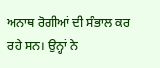ਅਨਾਥ ਰੋਗੀਆਂ ਦੀ ਸੰਭਾਲ ਕਰ ਰਹੇ ਸਨ। ਉਨ੍ਹਾਂ ਨੇ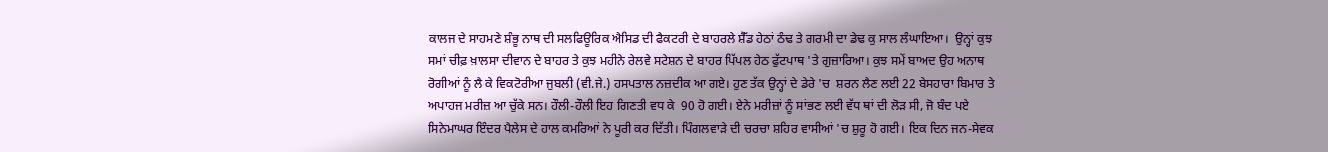ਕਾਲਜ ਦੇ ਸਾਹਮਣੇ ਸ਼ੰਭੂ ਨਾਥ ਦੀ ਸਲਫਿਊਰਿਕ ਐਸਿਡ ਦੀ ਫੈਕਟਰੀ ਦੇ ਬਾਹਰਲੇ ਸ਼ੈੱਡ ਹੇਠਾਂ ਠੰਢ ਤੇ ਗਰਮੀ ਦਾ ਡੇਢ ਕੁ ਸਾਲ ਲੰਘਾਇਆ।  ਉਨ੍ਹਾਂ ਕੁਝ ਸਮਾਂ ਚੀਫ਼ ਖ਼ਾਲਸਾ ਦੀਵਾਨ ਦੇ ਬਾਹਰ ਤੇ ਕੁਝ ਮਹੀਨੇ ਰੇਲਵੇ ਸਟੇਸ਼ਨ ਦੇ ਬਾਹਰ ਪਿੱਪਲ ਹੇਠ ਫੁੱਟਪਾਥ 'ਤੇ ਗੁਜ਼ਾਰਿਆ। ਕੁਝ ਸਮੇਂ ਬਾਅਦ ਉਹ ਅਨਾਥ ਰੋਗੀਆਂ ਨੂੰ ਲੈ ਕੇ ਵਿਕਟੋਰੀਆ ਜੁਬਲੀ (ਵੀ.ਜੇ.) ਹਸਪਤਾਲ ਨਜ਼ਦੀਕ ਆ ਗਏ। ਹੁਣ ਤੱਕ ਉਨ੍ਹਾਂ ਦੇ ਡੇਰੇ 'ਚ  ਸ਼ਰਨ ਲੈਣ ਲਈ 22 ਬੇਸਹਾਰਾ ਬਿਮਾਰ ਤੇ ਅਪਾਹਜ ਮਰੀਜ਼ ਆ ਚੁੱਕੇ ਸਨ। ਹੌਲੀ-ਹੌਲੀ ਇਹ ਗਿਣਤੀ ਵਧ ਕੇ  90 ਹੋ ਗਈ। ਏਨੇ ਮਰੀਜ਼ਾਂ ਨੂੰ ਸਾਂਭਣ ਲਈ ਵੱਧ ਥਾਂ ਦੀ ਲੋੜ ਸੀ, ਜੋ ਬੰਦ ਪਏ ਸਿਨੇਮਾਘਰ ਇੰਦਰ ਪੈਲੇਸ ਦੇ ਹਾਲ ਕਮਰਿਆਂ ਨੇ ਪੂਰੀ ਕਰ ਦਿੱਤੀ। ਪਿੰਗਲਵਾੜੇ ਦੀ ਚਰਚਾ ਸ਼ਹਿਰ ਵਾਸੀਆਂ 'ਚ ਸ਼ੁਰੂ ਹੋ ਗਈ। ਇਕ ਦਿਨ ਜਨ-ਸੇਵਕ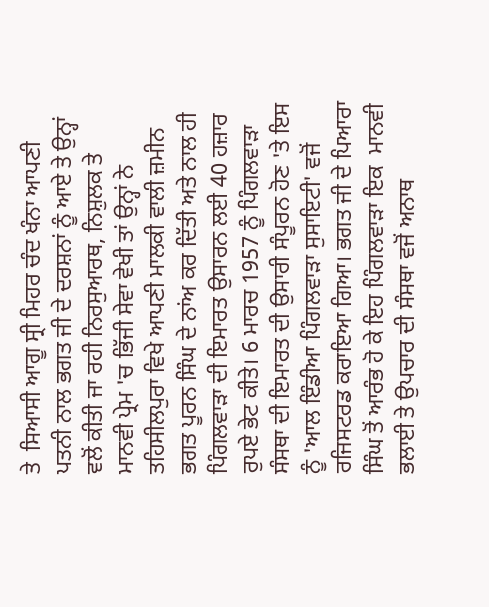ਤੇ  ਸਿਆਸੀ ਆਗੂ ਸ੍ਰੀ ਮਿਹਰ ਚੰਦ ਖੰਨਾ ਆਪਣੀ ਪਤਨੀ ਨਾਲ ਭਗਤ ਜੀ ਦੇ ਦਰਸ਼ਨਾਂ ਨੂੰ ਆਏ ਤੇ ਉਨ੍ਹਾਂ ਵਲੋਂ ਕੀਤੀ ਜਾ ਰਹੀ ਨਿਰਸੁਆਰਥ, ਨਿਸ਼ੁਲਕ ਤੇ ਮਾਨਵੀ ਪ੍ਰੇਮ 'ਚ ਭਿੱਜੀ ਸੇਵਾ ਵੇਖੀ ਤਾਂ ਉਨ੍ਹਾਂ ਨੇ ਤਹਿਸੀਲਪੁਰਾ ਵਿਖੇ ਆਪਣੀ ਮਾਲਕੀ ਵਾਲੀ ਜ਼ਮੀਨ ਭਗਤ ਪੂਰਨ ਸਿੰਘ ਦੇ ਨਾਂਅ ਕਰ ਦਿੱਤੀ ਅਤੇ ਨਾਲ ਹੀ ਪਿੰਗਲਵਾੜਾ ਦੀ ਇਮਾਰਤ ਉਸਾਰਨ ਲਈ 40 ਹਜ਼ਾਰ ਰੁਪਏ ਭੇਟ ਕੀਤੇ। 6 ਮਾਰਚ 1957 ਨੂੰ ਪਿੰਗਲਵਾੜਾ ਸੰਸਥਾ ਦੀ ਇਮਾਰਤ ਦੀ ਉਸਾਰੀ ਸੰਪੂਰਨ ਹੋਣ 'ਤੇ ਇਸ ਨੂੰ 'ਆਲ ਇੰਡੀਆ ਪਿੰਗਲਵਾੜਾ ਸੁਸਾਇਟੀ' ਵਜੋਂ ਰਜਿਸਟਰਡ ਕਰਾਇਆ ਗਿਆ। ਭਗਤ ਜੀ ਦੇ ਪਿਆਰਾ ਸਿੰਘ ਤੋਂ ਆਰੰਭ ਹੋ ਕੇ ਇਹ ਪਿੰਗਲਵਾੜਾ ਇਕ  ਮਾਨਵੀ ਭਲਾਈ ਤੇ ਉਪਚਾਰ ਦੀ ਸੰਸਥਾ ਵਜੋਂ ਅਨਾਥ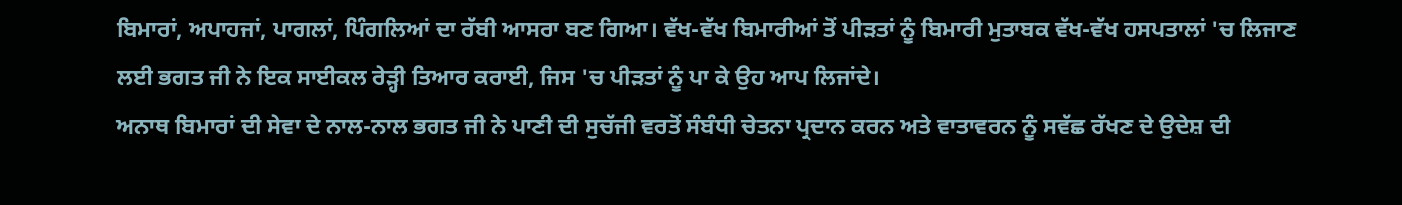ਬਿਮਾਰਾਂ, ਅਪਾਹਜਾਂ, ਪਾਗਲਾਂ, ਪਿੰਗਲਿਆਂ ਦਾ ਰੱਬੀ ਆਸਰਾ ਬਣ ਗਿਆ। ਵੱਖ-ਵੱਖ ਬਿਮਾਰੀਆਂ ਤੋਂ ਪੀੜਤਾਂ ਨੂੰ ਬਿਮਾਰੀ ਮੁਤਾਬਕ ਵੱਖ-ਵੱਖ ਹਸਪਤਾਲਾਂ 'ਚ ਲਿਜਾਣ ਲਈ ਭਗਤ ਜੀ ਨੇ ਇਕ ਸਾਈਕਲ ਰੇੜ੍ਹੀ ਤਿਆਰ ਕਰਾਈ, ਜਿਸ 'ਚ ਪੀੜਤਾਂ ਨੂੰ ਪਾ ਕੇ ਉਹ ਆਪ ਲਿਜਾਂਦੇ।
ਅਨਾਥ ਬਿਮਾਰਾਂ ਦੀ ਸੇਵਾ ਦੇ ਨਾਲ-ਨਾਲ ਭਗਤ ਜੀ ਨੇ ਪਾਣੀ ਦੀ ਸੁਚੱਜੀ ਵਰਤੋਂ ਸੰਬੰਧੀ ਚੇਤਨਾ ਪ੍ਰਦਾਨ ਕਰਨ ਅਤੇ ਵਾਤਾਵਰਨ ਨੂੰ ਸਵੱਛ ਰੱਖਣ ਦੇ ਉਦੇਸ਼ ਦੀ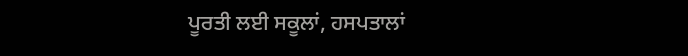ਪੂਰਤੀ ਲਈ ਸਕੂਲਾਂ, ਹਸਪਤਾਲਾਂ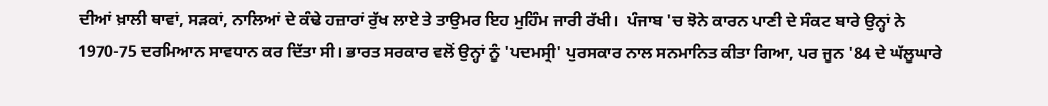ਦੀਆਂ ਖ਼ਾਲੀ ਥਾਵਾਂ, ਸੜਕਾਂ, ਨਾਲਿਆਂ ਦੇ ਕੰਢੇ ਹਜ਼ਾਰਾਂ ਰੁੱਖ ਲਾਏ ਤੇ ਤਾਉਮਰ ਇਹ ਮੁਹਿੰਮ ਜਾਰੀ ਰੱਖੀ।  ਪੰਜਾਬ 'ਚ ਝੋਨੇ ਕਾਰਨ ਪਾਣੀ ਦੇ ਸੰਕਟ ਬਾਰੇ ਉਨ੍ਹਾਂ ਨੇ 1970-75 ਦਰਮਿਆਨ ਸਾਵਧਾਨ ਕਰ ਦਿੱਤਾ ਸੀ। ਭਾਰਤ ਸਰਕਾਰ ਵਲੋਂ ਉਨ੍ਹਾਂ ਨੂੰ 'ਪਦਮਸ੍ਰੀ' ਪੁਰਸਕਾਰ ਨਾਲ ਸਨਮਾਨਿਤ ਕੀਤਾ ਗਿਆ, ਪਰ ਜੂਨ '84 ਦੇ ਘੱਲੂਘਾਰੇ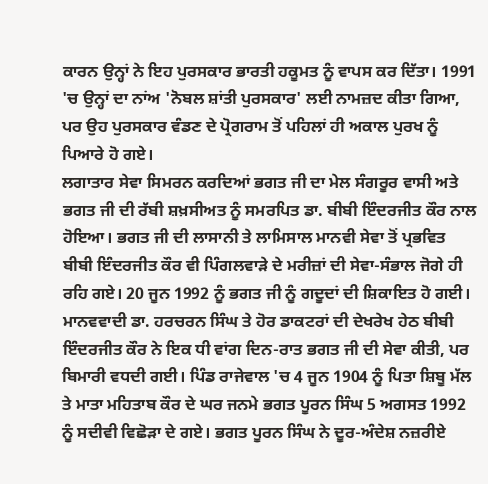ਕਾਰਨ ਉਨ੍ਹਾਂ ਨੇ ਇਹ ਪੁਰਸਕਾਰ ਭਾਰਤੀ ਹਕੂਮਤ ਨੂੰ ਵਾਪਸ ਕਰ ਦਿੱਤਾ। 1991 'ਚ ਉਨ੍ਹਾਂ ਦਾ ਨਾਂਅ 'ਨੋਬਲ ਸ਼ਾਂਤੀ ਪੁਰਸਕਾਰ' ਲਈ ਨਾਮਜ਼ਦ ਕੀਤਾ ਗਿਆ, ਪਰ ਉਹ ਪੁਰਸਕਾਰ ਵੰਡਣ ਦੇ ਪ੍ਰੋਗਰਾਮ ਤੋਂ ਪਹਿਲਾਂ ਹੀ ਅਕਾਲ ਪੁਰਖ ਨੂੰ ਪਿਆਰੇ ਹੋ ਗਏ।
ਲਗਾਤਾਰ ਸੇਵਾ ਸਿਮਰਨ ਕਰਦਿਆਂ ਭਗਤ ਜੀ ਦਾ ਮੇਲ ਸੰਗਰੂਰ ਵਾਸੀ ਅਤੇ ਭਗਤ ਜੀ ਦੀ ਰੱਬੀ ਸ਼ਖ਼ਸੀਅਤ ਨੂੰ ਸਮਰਪਿਤ ਡਾ. ਬੀਬੀ ਇੰਦਰਜੀਤ ਕੌਰ ਨਾਲ ਹੋਇਆ। ਭਗਤ ਜੀ ਦੀ ਲਾਸਾਨੀ ਤੇ ਲਾਮਿਸਾਲ ਮਾਨਵੀ ਸੇਵਾ ਤੋਂ ਪ੍ਰਭਵਿਤ ਬੀਬੀ ਇੰਦਰਜੀਤ ਕੌਰ ਵੀ ਪਿੰਗਲਵਾੜੇ ਦੇ ਮਰੀਜ਼ਾਂ ਦੀ ਸੇਵਾ-ਸੰਭਾਲ ਜੋਗੇ ਹੀ ਰਹਿ ਗਏ। 20 ਜੂਨ 1992 ਨੂੰ ਭਗਤ ਜੀ ਨੂੰ ਗਦੂਦਾਂ ਦੀ ਸ਼ਿਕਾਇਤ ਹੋ ਗਈ। ਮਾਨਵਵਾਦੀ ਡਾ. ਹਰਚਰਨ ਸਿੰਘ ਤੇ ਹੋਰ ਡਾਕਟਰਾਂ ਦੀ ਦੇਖਰੇਖ ਹੇਠ ਬੀਬੀ ਇੰਦਰਜੀਤ ਕੌਰ ਨੇ ਇਕ ਧੀ ਵਾਂਗ ਦਿਨ-ਰਾਤ ਭਗਤ ਜੀ ਦੀ ਸੇਵਾ ਕੀਤੀ, ਪਰ ਬਿਮਾਰੀ ਵਧਦੀ ਗਈ। ਪਿੰਡ ਰਾਜੇਵਾਲ 'ਚ 4 ਜੂਨ 1904 ਨੂੰ ਪਿਤਾ ਸ਼ਿਬੂ ਮੱਲ ਤੇ ਮਾਤਾ ਮਹਿਤਾਬ ਕੌਰ ਦੇ ਘਰ ਜਨਮੇ ਭਗਤ ਪੂਰਨ ਸਿੰਘ 5 ਅਗਸਤ 1992 ਨੂੰ ਸਦੀਵੀ ਵਿਛੋੜਾ ਦੇ ਗਏ। ਭਗਤ ਪੂਰਨ ਸਿੰਘ ਨੇ ਦੂਰ-ਅੰਦੇਸ਼ ਨਜ਼ਰੀਏ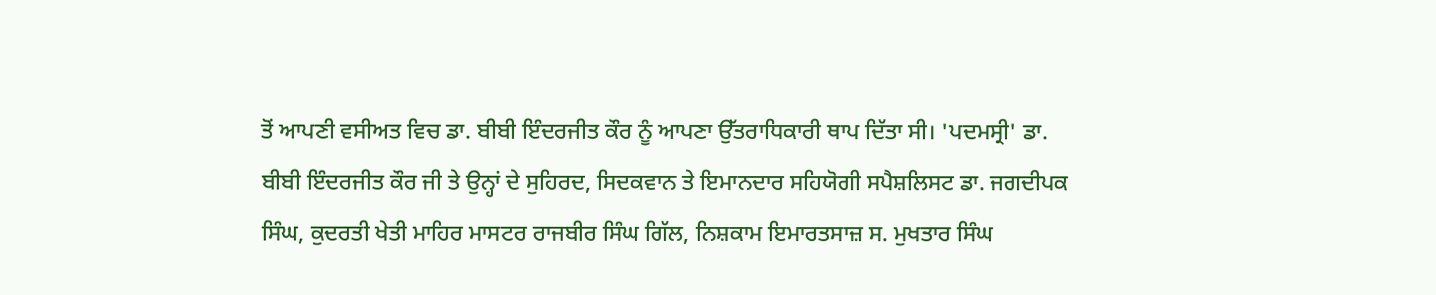ਤੋਂ ਆਪਣੀ ਵਸੀਅਤ ਵਿਚ ਡਾ. ਬੀਬੀ ਇੰਦਰਜੀਤ ਕੌਰ ਨੂੰ ਆਪਣਾ ਉੱਤਰਾਧਿਕਾਰੀ ਥਾਪ ਦਿੱਤਾ ਸੀ। 'ਪਦਮਸ੍ਰੀ' ਡਾ. ਬੀਬੀ ਇੰਦਰਜੀਤ ਕੌਰ ਜੀ ਤੇ ਉਨ੍ਹਾਂ ਦੇ ਸੁਹਿਰਦ, ਸਿਦਕਵਾਨ ਤੇ ਇਮਾਨਦਾਰ ਸਹਿਯੋਗੀ ਸਪੈਸ਼ਲਿਸਟ ਡਾ. ਜਗਦੀਪਕ ਸਿੰਘ, ਕੁਦਰਤੀ ਖੇਤੀ ਮਾਹਿਰ ਮਾਸਟਰ ਰਾਜਬੀਰ ਸਿੰਘ ਗਿੱਲ, ਨਿਸ਼ਕਾਮ ਇਮਾਰਤਸਾਜ਼ ਸ. ਮੁਖਤਾਰ ਸਿੰਘ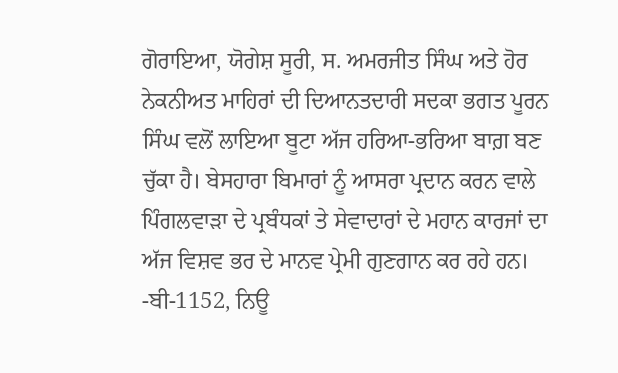ਗੋਰਾਇਆ, ਯੋਗੇਸ਼ ਸੂਰੀ, ਸ. ਅਮਰਜੀਤ ਸਿੰਘ ਅਤੇ ਹੋਰ ਨੇਕਨੀਅਤ ਮਾਹਿਰਾਂ ਦੀ ਦਿਆਨਤਦਾਰੀ ਸਦਕਾ ਭਗਤ ਪੂਰਨ ਸਿੰਘ ਵਲੋਂ ਲਾਇਆ ਬੂਟਾ ਅੱਜ ਹਰਿਆ-ਭਰਿਆ ਬਾਗ਼ ਬਣ ਚੁੱਕਾ ਹੈ। ਬੇਸਹਾਰਾ ਬਿਮਾਰਾਂ ਨੂੰ ਆਸਰਾ ਪ੍ਰਦਾਨ ਕਰਨ ਵਾਲੇ ਪਿੰਗਲਵਾੜਾ ਦੇ ਪ੍ਰਬੰਧਕਾਂ ਤੇ ਸੇਵਾਦਾਰਾਂ ਦੇ ਮਹਾਨ ਕਾਰਜਾਂ ਦਾ ਅੱਜ ਵਿਸ਼ਵ ਭਰ ਦੇ ਮਾਨਵ ਪ੍ਰੇਮੀ ਗੁਣਗਾਨ ਕਰ ਰਹੇ ਹਨ।
-ਬੀ-1152, ਨਿਊ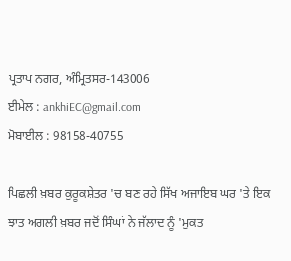ਪ੍ਰਤਾਪ ਨਗਰ, ਅੰਮ੍ਰਿਤਸਰ-143006
ਈਮੇਲ : ankhiEC@gmail.com
ਮੋਬਾਈਲ : 98158-40755

ਪਿਛਲੀ ਖ਼ਬਰ ਕੁਰੂਕਸ਼ੇਤਰ 'ਚ ਬਣ ਰਹੇ ਸਿੱਖ ਅਜਾਇਬ ਘਰ 'ਤੇ ਇਕ ਝਾਤ ਅਗਲੀ ਖ਼ਬਰ ਜਦੋਂ ਸਿੰਘਾਂ ਨੇ ਜੱਲਾਦ ਨੂੰ 'ਮੁਕਤ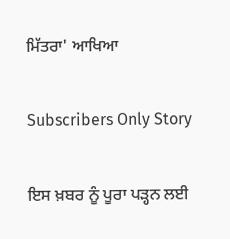ਮਿੱਤਰਾ' ਆਖਿਆ

Subscribers Only Story

ਇਸ ਖ਼ਬਰ ਨੂੰ ਪੂਰਾ ਪੜ੍ਹਨ ਲਈ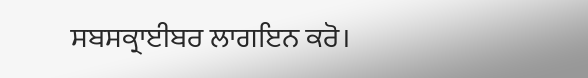ਸਬਸਕ੍ਰਾਈਬਰ ਲਾਗਇਨ ਕਰੋ।